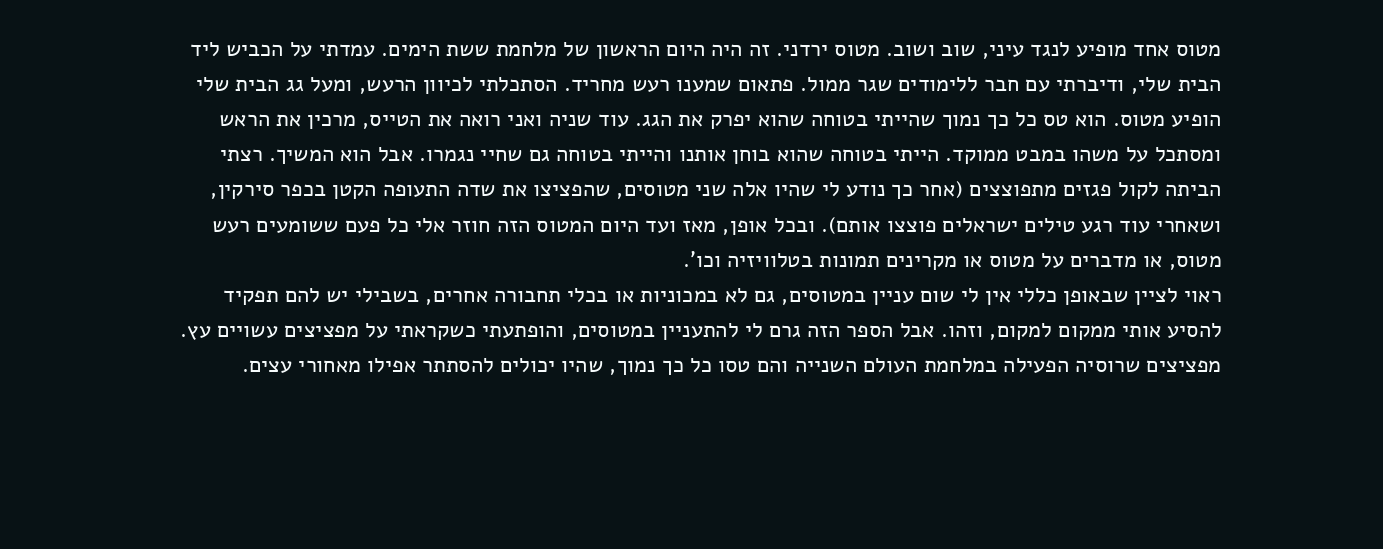מטוס אחד מופיע לנגד עיני, שוב ושוב. מטוס ירדני. זה היה היום הראשון של מלחמת ששת הימים. עמדתי על הכביש ליד הבית שלי, ודיברתי עם חבר ללימודים שגר ממול. פתאום שמענו רעש מחריד. הסתכלתי לכיוון הרעש, ומעל גג הבית שלי הופיע מטוס. הוא טס כל כך נמוך שהייתי בטוחה שהוא יפרק את הגג. עוד שניה ואני רואה את הטייס, מרכין את הראש ומסתכל על משהו במבט ממוקד. הייתי בטוחה שהוא בוחן אותנו והייתי בטוחה גם שחיי נגמרו. אבל הוא המשיך. רצתי הביתה לקול פגזים מתפוצצים (אחר כך נודע לי שהיו אלה שני מטוסים, שהפציצו את שדה התעופה הקטן בכפר סירקין, ושאחרי עוד רגע טילים ישראלים פוצצו אותם). ובכל אופן, מאז ועד היום המטוס הזה חוזר אלי כל פעם ששומעים רעש מטוס, או מדברים על מטוס או מקרינים תמונות בטלוויזיה וכו'.
ראוי לציין שבאופן כללי אין לי שום עניין במטוסים, גם לא במכוניות או בכלי תחבורה אחרים, בשבילי יש להם תפקיד להסיע אותי ממקום למקום, וזהו. אבל הספר הזה גרם לי להתעניין במטוסים, והופתעתי כשקראתי על מפציצים עשויים עץ. מפציצים שרוסיה הפעילה במלחמת העולם השנייה והם טסו כל כך נמוך, שהיו יכולים להסתתר אפילו מאחורי עצים.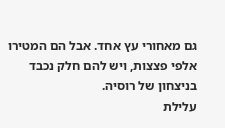גם מאחורי עץ אחד. אבל הם המטירו אלפי פצצות, ויש להם חלק נכבד בניצחון של רוסיה.
עלילת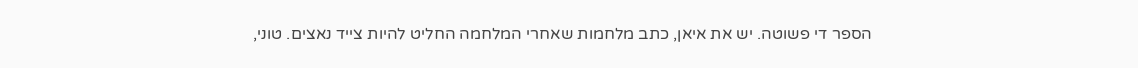הספר די פשוטה. יש את איאן, כתב מלחמות שאחרי המלחמה החליט להיות צייד נאצים. טוני,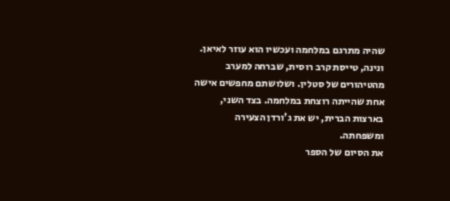שהיה מתרגם במלחמה ועכשיו הוא עוזר לאיאן. ונינה, טייסת קרב רוסית, שברחה למערב מהטיהורים של סטלין. ושלושתם מחפשים אישה אחת שהייתה רוצחת במלחמה. בצד השני, בארצות הברית, יש את ג'ורדן הצעירה ומשפחתה.
את הסיום של הספר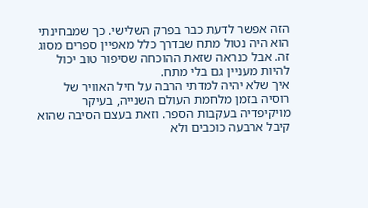הזה אפשר לדעת כבר בפרק השלישי. כך שמבחינתי הוא היה נטול מתח שבדרך כלל מאפיין ספרים מסוג זה. אבל כנראה שזאת ההוכחה שסיפור טוב יכול להיות מעניין גם בלי מתח.
איך שלא יהיה למדתי הרבה על חיל האוויר של רוסיה בזמן מלחמת העולם השנייה, בעיקר מויקיפדיה בעקבות הספר. וזאת בעצם הסיבה שהוא קיבל ארבעה כוכבים ולא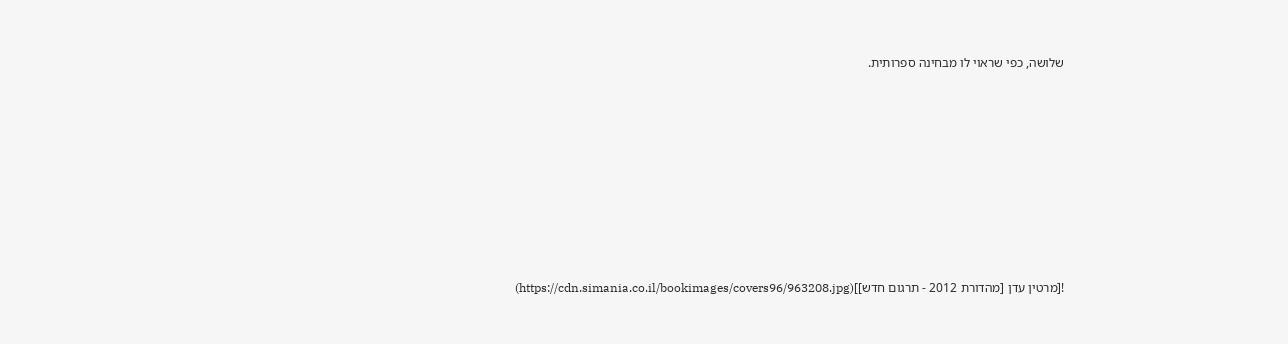שלושה, כפי שראוי לו מבחינה ספרותית.











![מרטין עדן [מהדורת 2012 - תרגום חדש]](https://cdn.simania.co.il/bookimages/covers96/963208.jpg)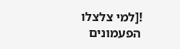![למי צלצלו הפעמונים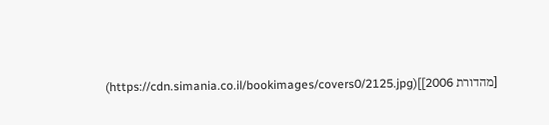[מהדורת 2006]](https://cdn.simania.co.il/bookimages/covers0/2125.jpg)